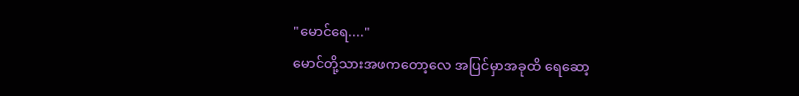"မောင်ရေ...."
မောင်တို့သားအဖကတော့လေ အပြင်မှာအခုထိ ရေဆော့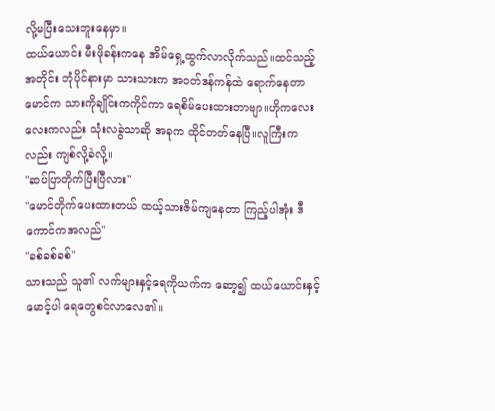လို့မပြီးသေးဘူးနေမှာ။
ထယ်ယောင်း မီးဖိုခန်းကနေ အိမ်ရှေ့ထွက်လာလိုက်သည်။ထင်သည့်အတိုင်း ဘုံပိုင်နားမှာ သားသားက အဝတ်ဒန်ကန်ထဲ ရောက်နေတာ မောင်က သားကိုချိုင်းကကိုင်ကာ ရေစိမ်ပေးထားတာဗျာ။ဟိုကလေးလေးကလည်း သုံးလခွဲသာဆို အခုက ထိုင်တတ်နေပြီ။လူကြီးကလည်း ကျစ်လို့ခဲလို့။
"ဆပ်ပြာတိုက်ပြီးပြီလား"
"မောင်တိုက်ပေးထားတယ် ထယ့်သားဇိမ်ကျနေတာ ကြည့်ပါအုံး ဒီကောင်ကအလည်"
"ခစ်ခစ်ခစ်"
သားသည် သူ၏ လက်များနှင့်ရေကိုယက်က ဆော့၍ ထယ်ယောင်းနှင့်မောင့်ပါ ရေတွေစင်လာလေ၏။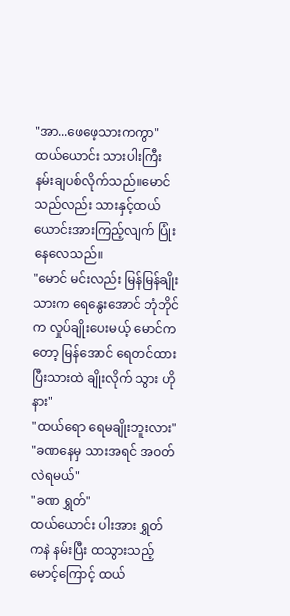"အာ...ဖေဖေ့သားကကွာ"
ထယ်ယောင်း သားပါးကြီး နမ်းချပစ်လိုက်သည်။မောင်သည်လည်း သားနှင့်ထယ်ယောင်းအားကြည့်လျက် ပြုံးနေလေသည်။
"မောင် မင်းလည်း မြန်မြန်ချိုး သားက ရေနွေးအောင် ဘုံဘိုင်က လှုပ်ချိုးပေးမယ့် မောင်ကတော့ မြန်အောင် ရေတင်ထားပြီးသားထဲ ချိုးလိုက် သွား ဟိုနား"
"ထယ်ရော ရေမချိုးဘူးလား"
"ခဏနေမှ သားအရင် အဝတ်လဲရမယ်"
"ခဏ ရွှတ်"
ထယ်ယောင်း ပါးအား ရွှတ်ကနဲ နမ်းပြီး ထသွားသည့်မောင့်ကြောင့် ထယ်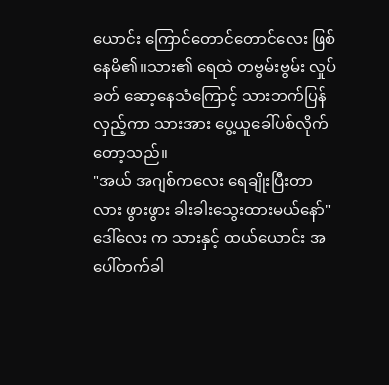ယောင်း ကြောင်တောင်တောင်လေး ဖြစ်နေမိ၏။သား၏ ရေထဲ တဗွမ်းဗွမ်း လှုပ်ခတ် ဆော့နေသံကြောင့် သားဘက်ပြန်လှည့်ကာ သားအား ပွေ့ယူခေါ်ပစ်လိုက်တော့သည်။
"အယ် အဂျစ်ကလေး ရေချိုးပြီးတာလား ဖွားဖွား ခါးခါးသွေးထားမယ်နော်"
ဒေါ်လေး က သားနှင့် ထယ်ယောင်း အပေါ်တက်ခါ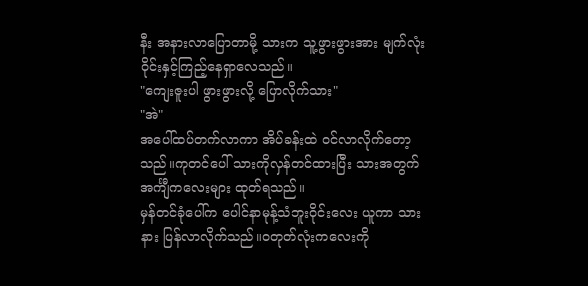နီး အနားလာပြောတာမို့ သားက သူ့ဖွားဖွားအား မျက်လုံးဝိုင်းနှင့်ကြည့်နေရှာလေသည်။
"ကျေးဇူးပါ ဖွားဖွားလို့ ပြောလိုက်သား"
"အဲ"
အပေါ်ထပ်တက်လာကာ အိပ်ခန်းထဲ ဝင်လာလိုက်တော့သည်။ကုတင်ပေါ် သားကိုလှန်တင်ထားပြီး သားအတွက် အင်္ကျီကလေးများ ထုတ်ရသည်။
မှန်တင်ခုံပေါ်က ပေါင်နာမုန့်သံဘူးဝိုင်းလေး ယူကာ သားနား ပြန်လာလိုက်သည်။ဝတုတ်လုံးကလေးကို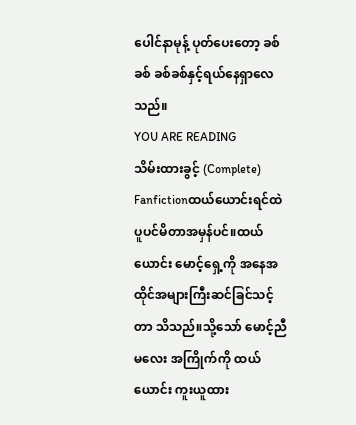ပေါင်နာမုန့် ပုတ်ပေးတော့ ခစ်ခစ် ခစ်ခစ်နှင့်ရယ်နေရှာလေသည်။
YOU ARE READING
သိမ်းထားခွင့် (Complete)
Fanfictionထယ်ယောင်းရင်ထဲ ပူပင်မိတာအမှန်ပင်။ထယ်ယောင်း မောင့်ရှေ့ကို အနေအထိုင်အများကြီးဆင်ခြင်သင့်တာ သိသည်။သို့သော် မောင့်ညီမလေး အကြိုက်ကို ထယ်ယောင်း ကူးယူထား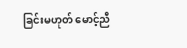ခြင်းမဟုတ် မောင့်ညီ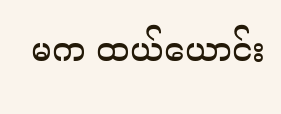မက ထယ်ယောင်း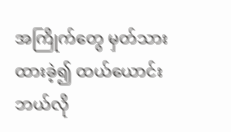အကြိုက်တွေ မှတ်သားထားခဲ့၍ ထယ်ယောင်း ဘယ်လို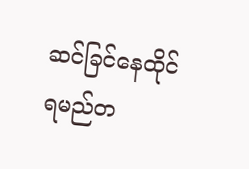ဆင်ခြင်နေထိုင်ရမည်တ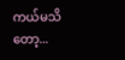ကယ်မသိတော့...